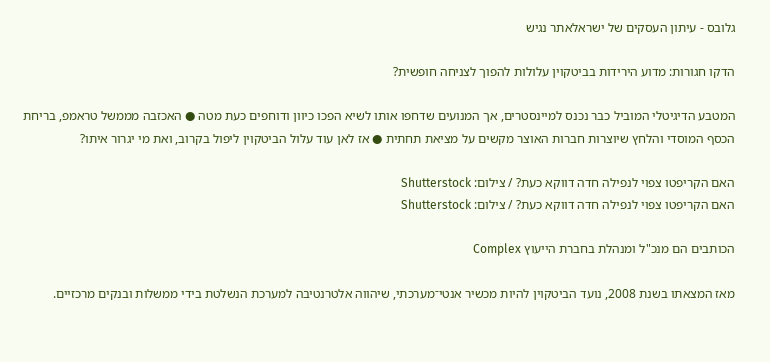גלובס - עיתון העסקים של ישראלאתר נגיש

הדקו חגורות: מדוע הירידות בביטקוין עלולות להפוך לצניחה חופשית?

המטבע הדיגיטלי המוביל כבר נכנס למיינסטרים, אך המנועים שדחפו אותו לשיא הפכו כיוון ודוחפים כעת מטה ● האכזבה מממשל טראמפ, בריחת הכסף המוסדי והלחץ שיוצרות חברות האוצר מקשים על מציאת תחתית ● אז לאן עוד עלול הביטקוין ליפול בקרוב, ואת מי יגרור איתו?

האם הקריפטו צפוי לנפילה חדה דווקא כעת? / צילום: Shutterstock
האם הקריפטו צפוי לנפילה חדה דווקא כעת? / צילום: Shutterstock

הכותבים הם מנכ"ל ומנהלת בחברת הייעוץ Complex

מאז המצאתו בשנת 2008, נועד הביטקוין להיות מכשיר אנטי־מערכתי, שיהווה אלטרנטיבה למערכת הנשלטת בידי ממשלות ובנקים מרכזיים.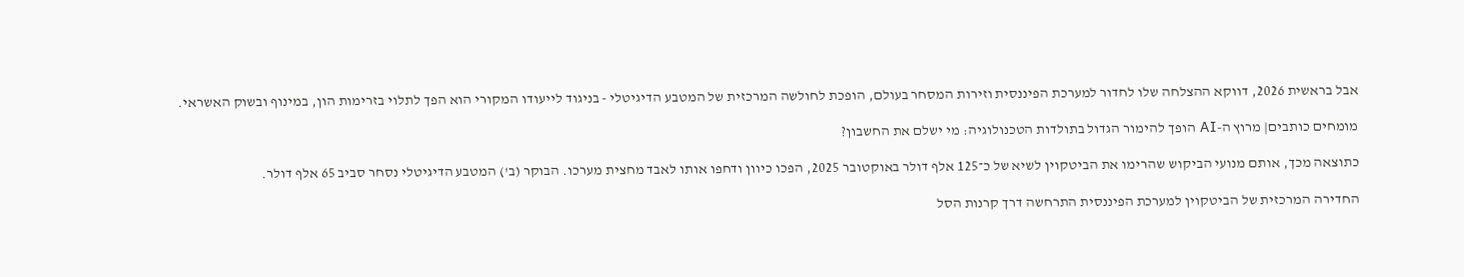אבל בראשית 2026, דווקא ההצלחה שלו לחדור למערכת הפיננסית וזירות המסחר בעולם, הופכת לחולשה המרכזית של המטבע הדיגיטלי - בניגוד לייעודו המקורי הוא הפך לתלוי בזרימות הון, במינוף ובשוק האשראי.

מומחים כותבים| מרוץ ה-AI הופך להימור הגדול בתולדות הטכנולוגיה: מי ישלם את החשבון?

כתוצאה מכך, אותם מנועי הביקוש שהרימו את הביטקוין לשיא של כ־125 אלף דולר באוקטובר 2025, הפכו כיוון ודחפו אותו לאבד מחצית מערכו. הבוקר (ב') המטבע הדיגיטלי נסחר סביב 65 אלף דולר.

החדירה המרכזית של הביטקוין למערכת הפיננסית התרחשה דרך קרנות הסל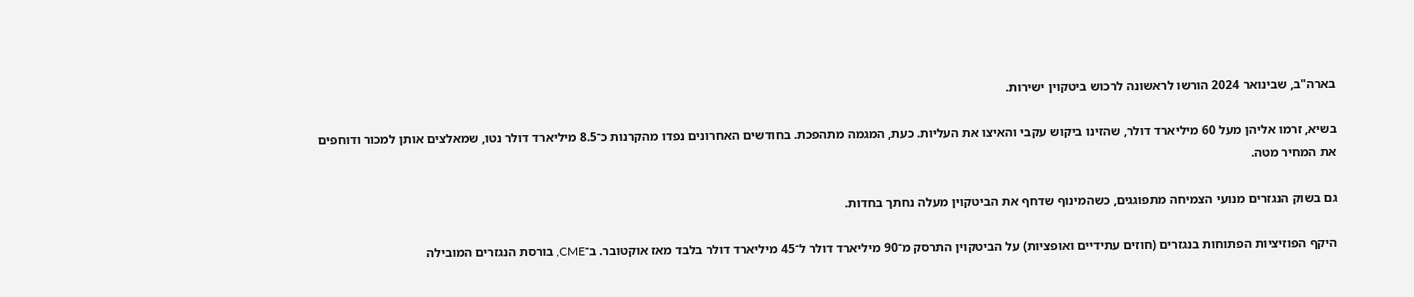בארה"ב, שבינואר 2024 הורשו לראשונה לרכוש ביטקוין ישירות.

בשיא, זרמו אליהן מעל 60 מיליארד דולר, שהזינו ביקוש עקבי והאיצו את העליות. כעת, המגמה מתהפכת. בחודשים האחרונים נפדו מהקרנות כ־8.5 מיליארד דולר נטו, שמאלצים אותן למכור ודוחפים את המחיר מטה.

גם בשוק הנגזרים מנועי הצמיחה מתפוגגים, כשהמינוף שדחף את הביטקוין מעלה נחתך בחדות.

היקף הפוזיציות הפתוחות בנגזרים (חוזים עתידיים ואופציות) על הביטקוין התרסק מ־90 מיליארד דולר ל־45 מיליארד דולר בלבד מאז אוקטובר. ב־CME, בורסת הנגזרים המובילה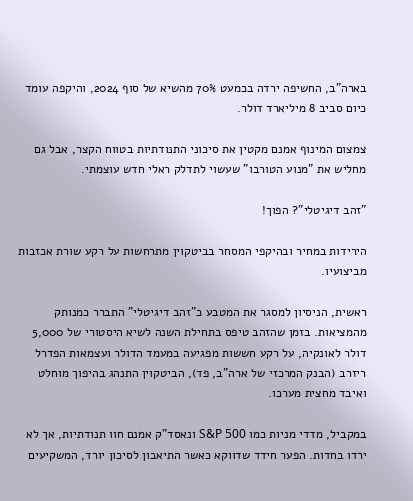בארה"ב, החשיפה ירדה בכמעט 70% מהשיא של סוף 2024, והיקפה עומד כיום סביב 8 מיליארד דולר.

צמצום המינוף אמנם מקטין את סיכוני התנודתיות בטווח הקצר, אבל גם מחליש את "מנוע הטורבו" שעשוי לתדלק ראלי חדש עוצמתי.

"זהב דיגיטלי"? הפוך!

הירידות במחיר ובהיקפי המסחר בביטקוין מתרחשות על רקע שורת אכזבות מביצועיו.

ראשית, הניסיון למסגר את המטבע כ"זהב דיגיטלי" התברר כמנותק מהמציאות. בזמן שהזהב טיפס בתחילת השנה לשיא היסטורי של 5,000 דולר לאונקיה, על רקע חששות מפגיעה במעמד הדולר ועצמאות הפדרל ריזרב (הבנק המרכזי של ארה"ב, פד), הביטקוין התנהג בהיפוך מוחלט ואיבד מחצית מערכו.

במקביל, מדדי מניות כמו S&P 500 ונאסד"ק אמנם חוו תנודתיות, אך לא ירדו בחדות. הפער חידד שדווקא כאשר התיאבון לסיכון יורד, המשקיעים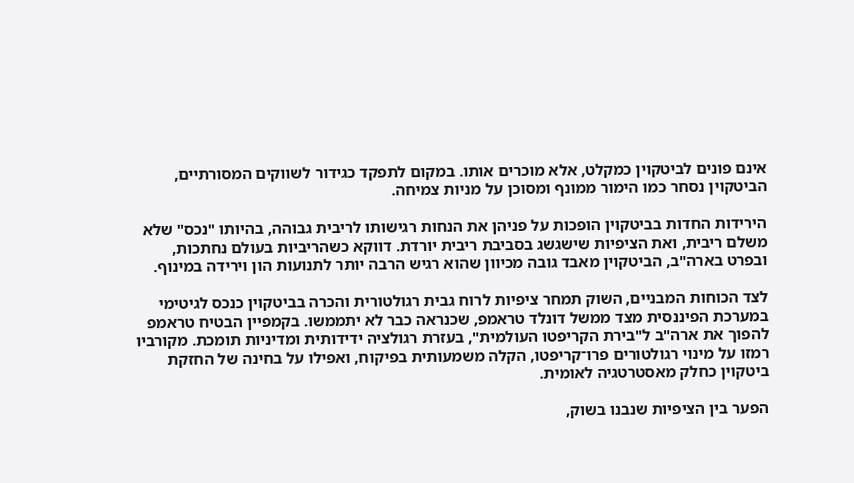אינם פונים לביטקוין כמקלט, אלא מוכרים אותו. במקום לתפקד כגידור לשווקים המסורתיים, הביטקוין נסחר כמו הימור ממונף ומסוכן על מניות צמיחה.

הירידות החדות בביטקוין הופכות על פניהן את הנחות רגישותו לריבית גבוהה, בהיותו "נכס" שלא משלם ריבית, ואת הציפיות שישגשג בסביבת ריבית יורדת. דווקא כשהריביות בעולם נחתכות, ובפרט בארה"ב, הביטקוין מאבד גובה מכיוון שהוא רגיש הרבה יותר לתנועות הון וירידה במינוף.

לצד הכוחות המבניים, השוק תמחר ציפיות לרוח גבית רגולטורית והכרה בביטקוין כנכס לגיטימי במערכת הפיננסית מצד ממשל דונלד טראמפ, שכנראה כבר לא יתממשו. בקמפיין הבטיח טראמפ להפוך את ארה"ב ל"בירת הקריפטו העולמית", בעזרת רגולציה ידידותית ומדיניות תומכת. מקורביו רמזו על מינוי רגולטורים פרו־קריפטו, הקלה משמעותית בפיקוח, ואפילו על בחינה של החזקת ביטקוין כחלק מאסטרטגיה לאומית.

הפער בין הציפיות שנבנו בשוק,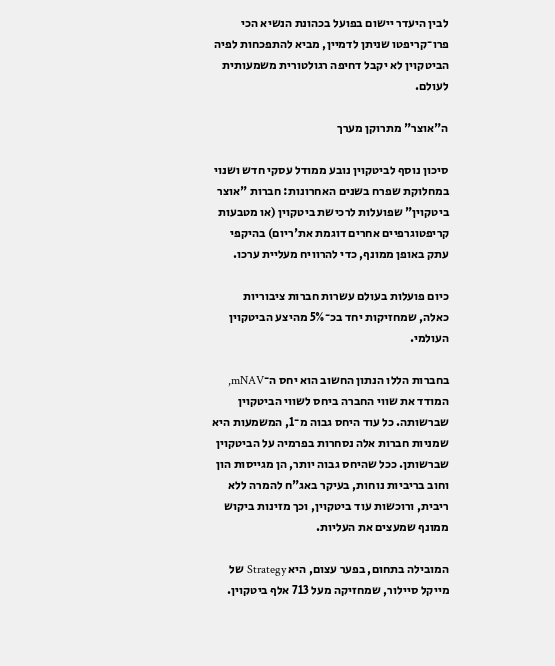לבין היעדר יישום בפועל בכהונת הנשיא הכי פרו־קריפטו שניתן לדמיין, מביא להתפכחות לפיה הביטקוין לא יקבל דחיפה רגולטורית משמעותית לעולם.

ה"אוצר" מתרוקן מערך

סיכון נוסף לביטקוין נובע ממודל עסקי חדש ושנוי במחלוקת שפרח בשנים האחרונות: חברות "אוצר ביטקוין" שפועלות לרכישת ביטקוין (או מטבעות קריפטוגרפיים אחרים דוגמת את'ריום) בהיקפי עתק באופן ממונף, כדי להרוויח מעליית ערכו.

כיום פועלות בעולם עשרות חברות ציבוריות כאלה, שמחזיקות יחד בכ־5% מהיצע הביטקוין העולמי.

בחברות הללו הנתון החשוב הוא יחס ה־mNAV, המודד את שווי החברה ביחס לשווי הביטקוין שברשותה. כל עוד היחס גבוה מ־1, המשמעות היא שמניות חברות אלה נסחרות בפרמיה על הביטקוין שברשותן. ככל שהיחס גבוה יותר, הן מגייסות הון וחוב בריביות נוחות, בעיקר באג"ח להמרה ללא ריבית, ורוכשות עוד ביטקוין, וכך מזינות ביקוש ממונף שמעצים את העליות.

המובילה בתחום, בפער עצום, היא Strategy של מייקל סיילור, שמחזיקה מעל 713 אלף ביטקוין.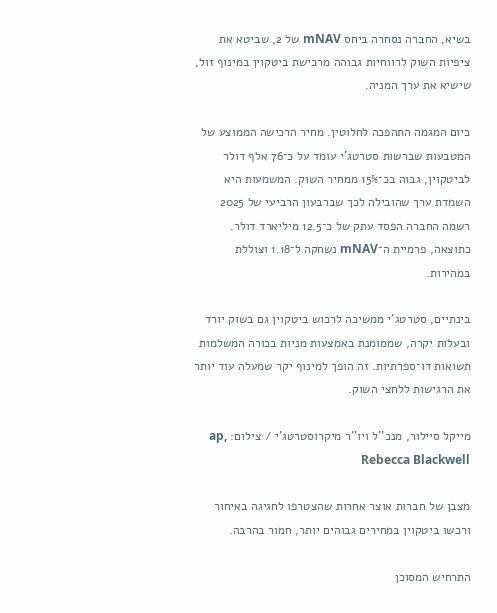בשיא, החברה נסחרה ביחס mNAV של 2, שביטא את ציפיות השוק לרווחיות גבוהה מרכישת ביטקוין במינוף זול, שישיא את ערך המניה.

כיום המגמה התהפכה לחלוטין. מחיר הרכישה הממוצע של המטבעות שברשות סטרטג'י עומד על כ־76 אלף דולר לביטקוין, גבוה בכ־15% ממחיר השוק. המשמעות היא השמדת ערך שהובילה לכך שברבעון הרביעי של 2025 רשמה החברה הפסד עתק של כ־12.5 מיליארד דולר. כתוצאה, פרמיית ה־mNAV נשחקה ל־1.18 וצוללת במהירות.

בינתיים, סטרטג'י ממשיכה לרכוש ביטקוין גם בשוק יורד ובעלות יקרה, שממומנת באמצעות מניות בכורה המשלמות תשואות דו־ספרתיות. זה הופך למינוף יקר שמעלה עוד יותר את הרגישות ללחצי השוק.

מייקל סיילור, מנכ''ל ויו''ר מיקרוסטרטג'י / צילום: ap, Rebecca Blackwell

מצבן של חברות אוצר אחרות שהצטרפו לחגיגה באיחור ורכשו ביטקוין במחירים גבוהים יותר, חמור בהרבה.

התרחיש המסוכן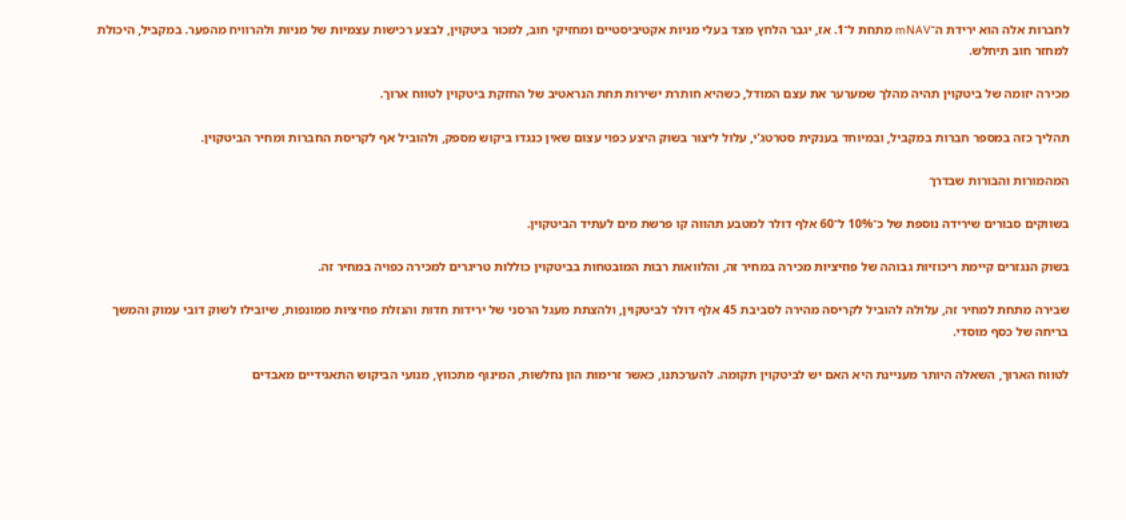לחברות אלה הוא ירידת ה־mNAV מתחת ל־1. אז, יגבר הלחץ מצד בעלי מניות אקטיביסטיים ומחזיקי חוב, למכור ביטקוין, לבצע רכישות עצמיות של מניות ולהרוויח מהפער. במקביל, היכולת למחזר חוב תיחלש.

מכירה יזומה של ביטקוין תהיה מהלך שמערער את עצם המודל, כשהיא חותרת ישירות תחת הנראטיב של החזקת ביטקוין לטווח ארוך.

תהליך כזה במספר חברות במקביל, ובמיוחד בענקית סטרטג'י, עלול ליצור בשוק היצע כפוי עצום שאין כנגדו ביקוש מספק, ולהוביל אף לקריסת החברות ומחיר הביטקוין.

המהמורות והבורות שבדרך

בשווקים סבורים שירידה נוספת של כ־10% ל־60 אלף דולר למטבע תהווה קו פרשת מים לעתיד הביטקוין.

בשוק הנגזרים קיימת ריכוזיות גבוהה של פוזיציות מכירה במחיר זה, והלוואות רבות המובטחות בביטקוין כוללות טריגרים למכירה כפויה במחיר זה.

שבירה מתחת למחיר זה, עלולה להוביל לקריסה מהירה לסביבת 45 אלף דולר לביטקוין, ולהצתת מעגל הרסני של ירידות חדות והנזלת פוזיציות ממונפות, שיובילו לשוק דובי עמוק והמשך בריחה של כסף מוסדי.

לטווח הארוך, השאלה היותר מעניינת היא האם יש לביטקוין תקומה. להערכתנו, כאשר זרימות הון נחלשות, המינוף מתכווץ, מנועי הביקוש התאגידיים מאבדים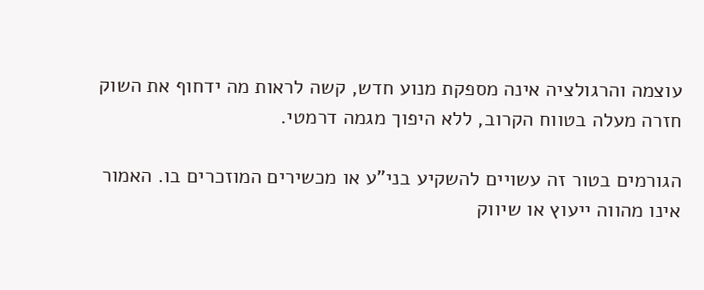עוצמה והרגולציה אינה מספקת מנוע חדש, קשה לראות מה ידחוף את השוק חזרה מעלה בטווח הקרוב, ללא היפוך מגמה דרמטי.

הגורמים בטור זה עשויים להשקיע בני"ע או מכשירים המוזכרים בו. האמור אינו מהווה ייעוץ או שיווק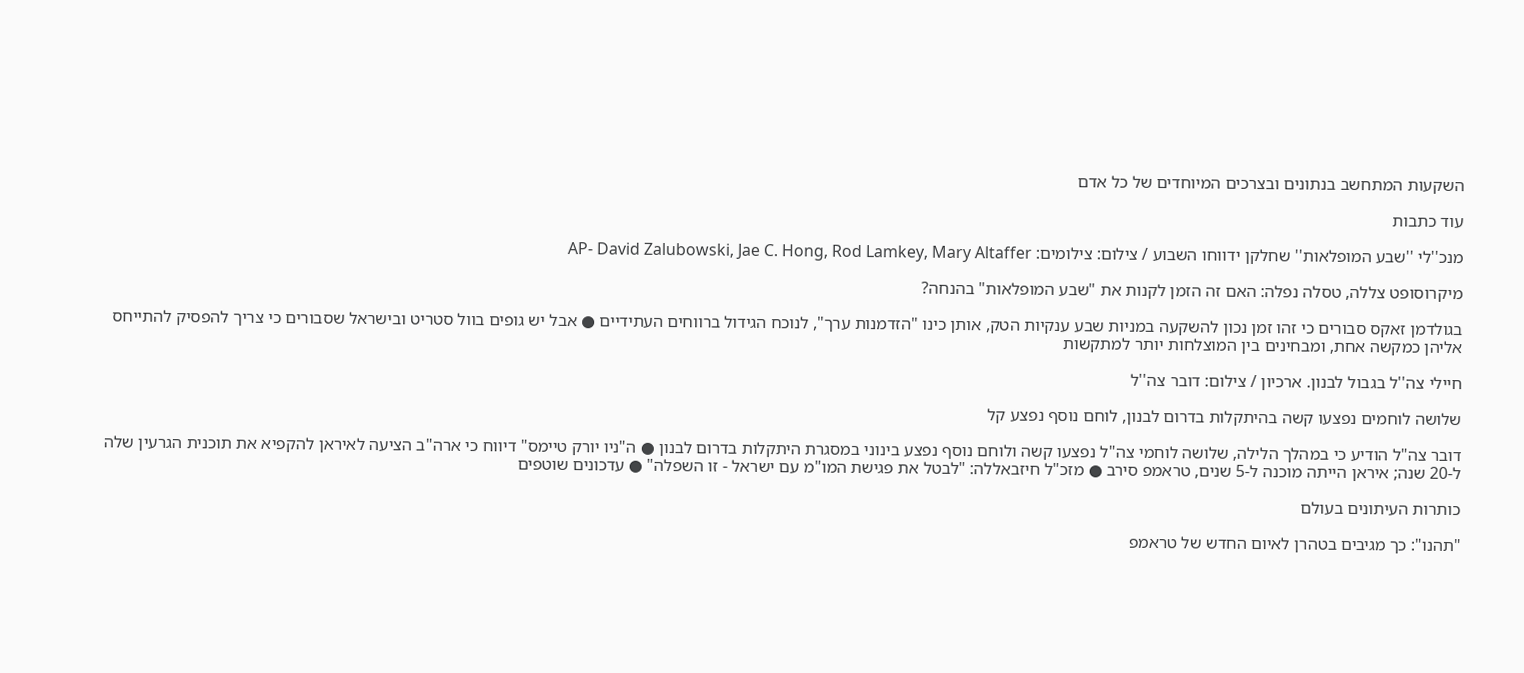השקעות המתחשב בנתונים ובצרכים המיוחדים של כל אדם

עוד כתבות

מנכ''לי ''שבע המופלאות'' שחלקן ידווחו השבוע / צילום: צילומים: AP- David Zalubowski, Jae C. Hong, Rod Lamkey, Mary Altaffer

מיקרוסופט צללה, טסלה נפלה: האם זה הזמן לקנות את "שבע המופלאות" בהנחה?

בגולדמן זאקס סבורים כי זהו זמן נכון להשקעה במניות שבע ענקיות הטק, אותן כינו "הזדמנות ערך", לנוכח הגידול ברווחים העתידיים ● אבל יש גופים בוול סטריט ובישראל שסבורים כי צריך להפסיק להתייחס אליהן כמקשה אחת, ומבחינים בין המוצלחות יותר למתקשות

חיילי צה''ל בגבול לבנון. ארכיון / צילום: דובר צה''ל

שלושה לוחמים נפצעו קשה בהיתקלות בדרום לבנון, לוחם נוסף נפצע קל

דובר צה"ל הודיע כי במהלך הלילה, שלושה לוחמי צה"ל נפצעו קשה ולוחם נוסף נפצע בינוני במסגרת היתקלות בדרום לבנון ● ה"ניו יורק טיימס" דיווח כי ארה"ב הציעה לאיראן להקפיא את תוכנית הגרעין שלה ל-20 שנה; איראן הייתה מוכנה ל-5 שנים, טראמפ סירב ● מזכ"ל חיזבאללה: "לבטל את פגישת המו"מ עם ישראל - זו השפלה" ● עדכונים שוטפים

כותרות העיתונים בעולם

"תהנו": כך מגיבים בטהרן לאיום החדש של טראמפ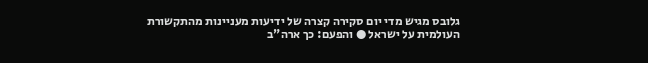גלובס מגיש מדי יום סקירה קצרה של ידיעות מעניינות מהתקשורת העולמית על ישראל ● והפעם: כך ארה"ב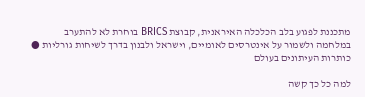מתכננת לפגוע בלב הכלכלה האיראנית, קבוצת BRICS בוחרת לא להתערב במלחמה ולשמור על אינטרסים לאומיים, וישראל ולבנון בדרך לשיחות גורליות ● כותרות העיתונים בעולם

למה כל כך קשה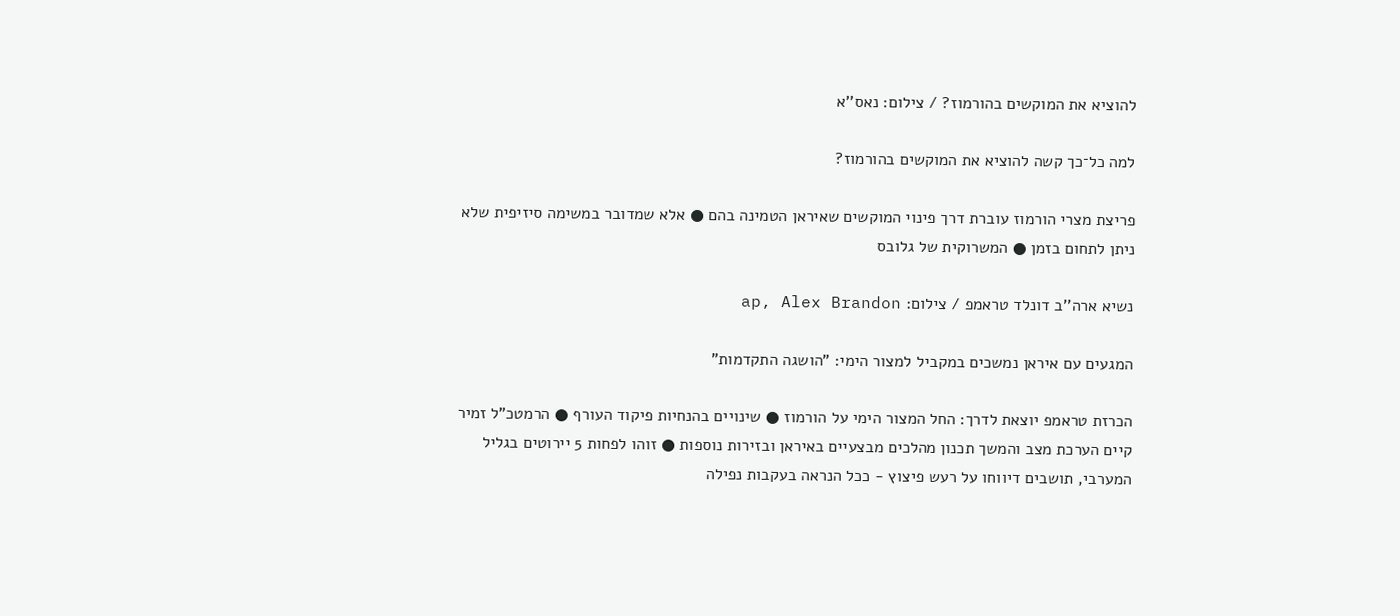להוציא את המוקשים בהורמוז? / צילום: נאס''א

למה כל־כך קשה להוציא את המוקשים בהורמוז?

פריצת מצרי הורמוז עוברת דרך פינוי המוקשים שאיראן הטמינה בהם ● אלא שמדובר במשימה סיזיפית שלא ניתן לתחום בזמן ● המשרוקית של גלובס

נשיא ארה''ב דונלד טראמפ / צילום: ap, Alex Brandon

המגעים עם איראן נמשכים במקביל למצור הימי: "הושגה התקדמות"

הכרזת טראמפ יוצאת לדרך: החל המצור הימי על הורמוז ● שינויים בהנחיות פיקוד העורף ● הרמטכ"ל זמיר קיים הערכת מצב והמשך תכנון מהלכים מבצעיים באיראן ובזירות נוספות ● זוהו לפחות 5 יירוטים בגליל המערבי, תושבים דיווחו על רעש פיצוץ - ככל הנראה בעקבות נפילה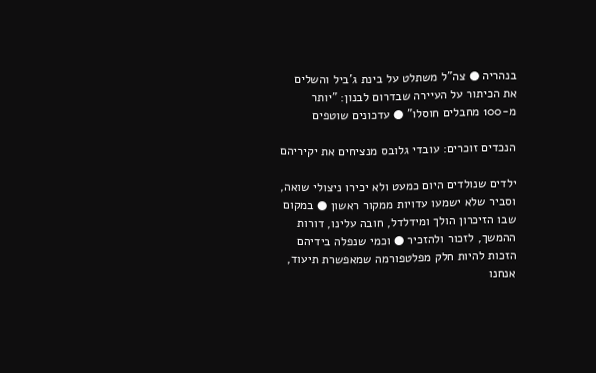בנהריה ● צה"ל משתלט על בינת ג'ביל והשלים את הכיתור על העיירה שבדרום לבנון: "יותר מ-100 מחבלים חוסלו" ● עדכונים שוטפים

הנכדים זוכרים: עובדי גלובס מנציחים את יקיריהם

ילדים שנולדים היום כמעט ולא יכירו ניצולי שואה, וסביר שלא ישמעו עדויות ממקור ראשון ● במקום שבו הזיכרון הולך ומידלדל, חובה עלינו, דורות ההמשך, לזכור ולהזכיר ● וכמי שנפלה בידיהם הזכות להיות חלק מפלטפורמה שמאפשרת תיעוד, אנחנו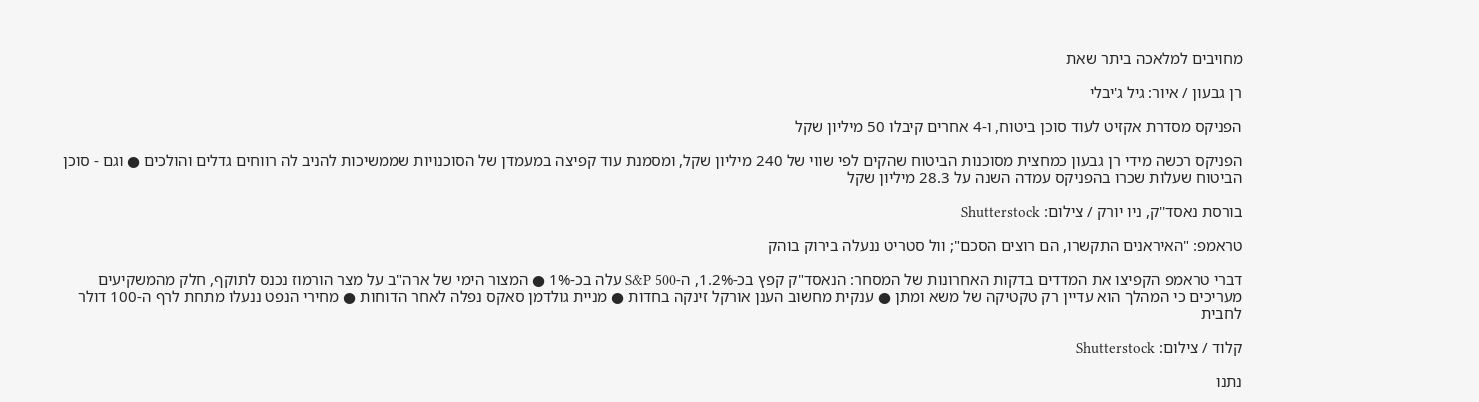מחויבים למלאכה ביתר שאת

רן גבעון / איור: גיל ג'יבלי

הפניקס מסדרת אקזיט לעוד סוכן ביטוח, ו-4 אחרים קיבלו 50 מיליון שקל

הפניקס רכשה מידי רן גבעון כמחצית מסוכנות הביטוח שהקים לפי שווי של 240 מיליון שקל, ומסמנת עוד קפיצה במעמדן של הסוכנויות שממשיכות להניב לה רווחים גדלים והולכים ● וגם - סוכן הביטוח שעלות שכרו בהפניקס עמדה השנה על 28.3 מיליון שקל

בורסת נאסד''ק, ניו יורק / צילום: Shutterstock

טראמפ: "האיראנים התקשרו, הם רוצים הסכם"; וול סטריט ננעלה בירוק בוהק

דברי טראמפ הקפיצו את המדדים בדקות האחרונות של המסחר: הנאסד"ק קפץ בכ-1.2%, ה-S&P 500 עלה בכ-1% ● המצור הימי של ארה"ב על מצר הורמוז נכנס לתוקף, חלק מהמשקיעים מעריכים כי המהלך הוא עדיין רק טקטיקה של משא ומתן ● ענקית מחשוב הענן אורקל זינקה בחדות ● מניית גולדמן סאקס נפלה לאחר הדוחות ● מחירי הנפט ננעלו מתחת לרף ה-100 דולר לחבית

קלוד / צילום: Shutterstock

נתנו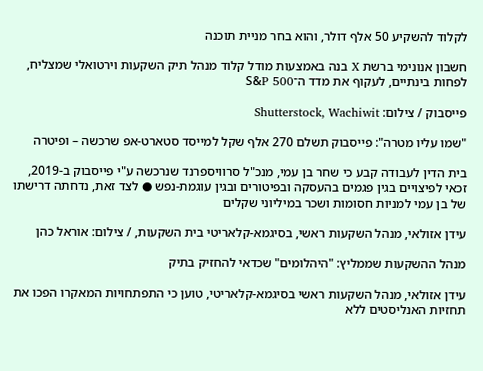לקלוד להשקיע 50 אלף דולר, והוא בחר מניית תוכנה

חשבון אנונימי ברשת X בנה באמצעות מודל קלוד מנהל תיק השקעות וירטואלי שמצליח, לפחות בינתיים, לעקוף את מדד ה־S&P 500

פייסבוק / צילום: Shutterstock, Wachiwit

"שמו עליו מטרה": פייסבוק תשלם 270 אלף שקל למייסד סטארט-אפ שרכשה – ופיטרה

בית הדין לעבודה קבע כי שחר בן עמי, מנכ"ל סרוויספרנד שנרכשה ע"י פייסבוק ב-2019, זכאי לפיצויים בגין פגמים בהעסקה ובפיטורים ובגין עוגמת-נפש ● לצד זאת, נדחתה דרישתו של בן עמי למניות חסומות ושכר במיליוני שקלים

עידן אזולאי, מנהל השקעות ראשי, בסיגמא-קלאריטי בית השקעות, / צילום: אוראל כהן

מנהל ההשקעות שממליץ: "היהלומים" שכדאי להחזיק בתיק

עידן אזולאי, מנהל השקעות ראשי בסיגמא-קלאריטי, טוען כי התפתחויות המאקרו הפכו את תחזיות האנליסטים ללא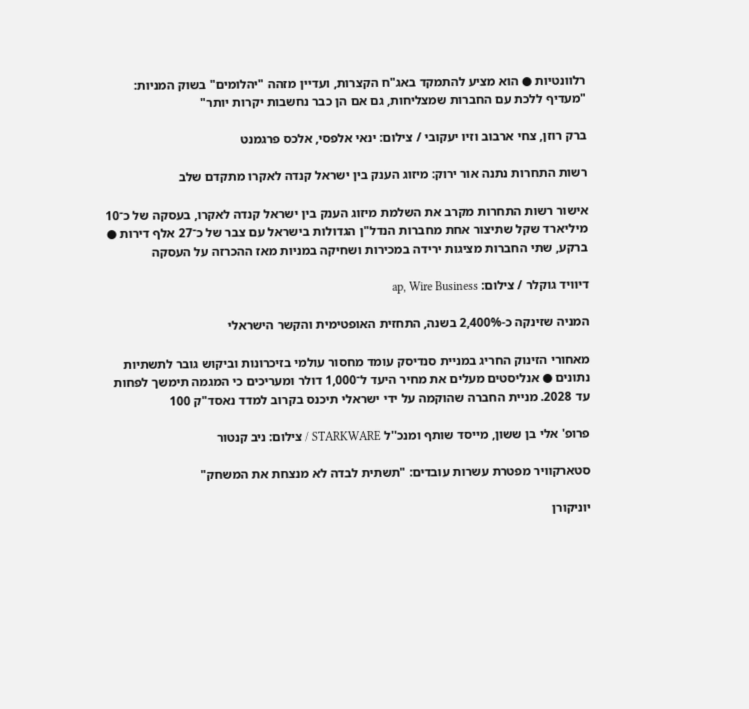רלוונטיות ● הוא מציע להתמקד באג"ח הקצרות, ועדיין מזהה "יהלומים" בשוק המניות: "מעדיף ללכת עם החברות שמצליחות, גם אם הן כבר נחשבות יקרות יותר"

ברק רוזן, צחי ארבוב וזיו יעקובי / צילום: ינאי אלפסי, אלכס פרגמנט

רשות התחרות נתנה אור ירוק: מיזוג הענק בין ישראל קנדה לאקרו מתקדם שלב

אישור רשות התחרות מקרב את השלמת מיזוג הענק בין ישראל קנדה לאקרו, בעסקה של כ־10 מיליארד שקל שתיצור אחת מחברות הנדל"ן הגדולות בישראל עם צבר של כ־27 אלף דירות ● ברקע, שתי החברות מציגות ירידה במכירות ושחיקה במניות מאז ההכרזה על העסקה

דיוויד גוקלר / צילום: ap, Wire Business

המניה שזינקה כ-2,400% בשנה, התחזית האופטימית והקשר הישראלי

מאחורי הזינוק החריג במניית סנדיסק עומד מחסור עולמי בזיכרונות וביקוש גובר לתשתיות נתונים ● אנליסטים מעלים את מחיר היעד ל־1,000 דולר ומעריכים כי המגמה תימשך לפחות עד 2028. מניית החברה שהוקמה על ידי ישראלי תיכנס בקרוב למדד נאסד"ק 100

פרופ' אלי בן ששון, מייסד שותף ומנכ''ל STARKWARE / צילום: ניב קנטור

סטארקוויר מפטרת עשרות עובדים: "תשתית לבדה לא מנצחת את המשחק"

יוניקורן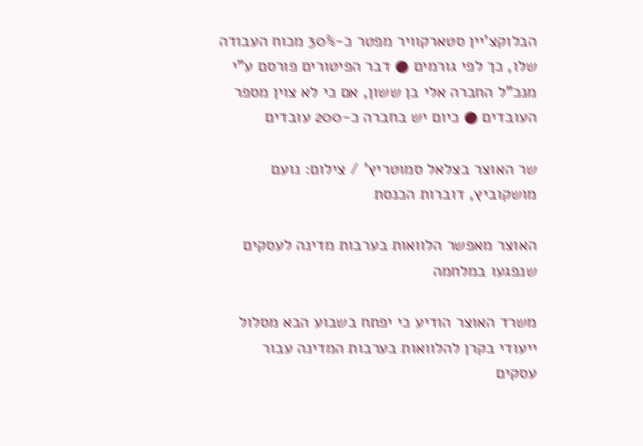הבלוקצ'יין סטארקוויר מפטר כ-30% מכוח העבודה שלו, כך לפי גורמים ● דבר הפיטורים פורסם ע"י מנכ"ל החברה אלי בן ששון, אם כי לא צוין מספר העובדים ● כיום יש בחברה כ-200 עובדים

שר האוצר בצלאל סמוטריץ' / צילום: נועם מושקוביץ, דוברות הכנסת

האוצר מאפשר הלוואות בערבות מדינה לעסקים שנפגעו במלחמה

משרד האוצר הודיע כי יפתח בשבוע הבא מסלול ייעודי בקרן להלוואות בערבות המדינה עבור עסקים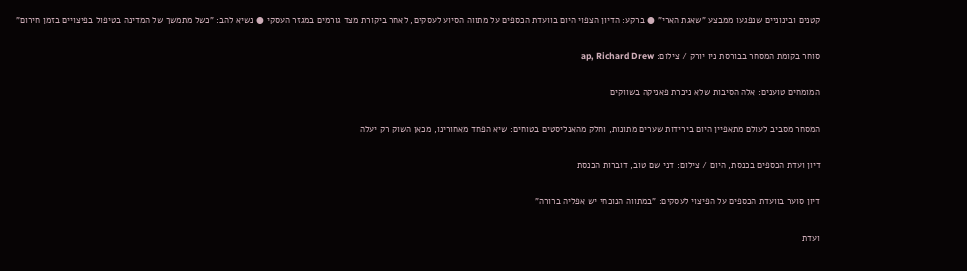קטנים ובינוניים שנפגעו ממבצע "שאגת הארי" ● ברקע: הדיון הצפוי היום בוועדת הכספים על מתווה הסיוע לעסקים, לאחר ביקורת מצד גורמים במגזר העסקי ● נשיא להב: "כשל מתמשך של המדינה בטיפול בפיצויים בזמן חירום"

סוחר בקומת המסחר בבורסת ניו יורק / צילום: ap, Richard Drew

המומחים טוענים: אלה הסיבות שלא ניכרת פאניקה בשווקים

המסחר מסביב לעולם מתאפיין היום בירידות שערים מתונות, וחלק מהאנליסטים בטוחים: שיא הפחד מאחורינו, מכאן השוק רק יעלה

דיון ועדת הכספים בכנסת, היום / צילום: דני שם טוב, דוברות הכנסת

דיון סוער בוועדת הכספים על הפיצוי לעסקים: "במתווה הנוכחי יש אפליה ברורה"

ועדת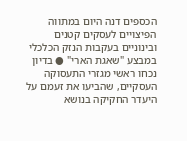הכספים דנה היום במתווה הפיצויים לעסקים קטנים ובינוניים בעקבות הנזק הכלכלי במבצע "שאגת הארי" ● בדיון נכחו ראשי מגזרי התעסוקה העסקיים, שהביעו את זעמם על היעדר החקיקה בנושא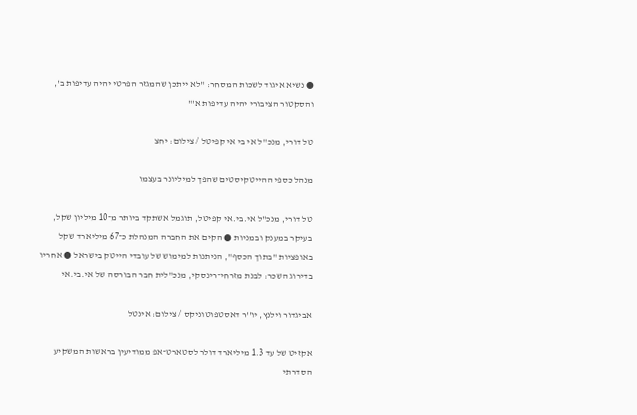● נשיא איגוד לשכות המסחר: "לא ייתכן שהמגזר הפרטי יהיה עדיפות ב', והסקטור הציבורי יהיה עדיפות א'"

טל דורי, מנכ''ל אי בי אי קפיטל / צילום: יחצ

מנהל כספי ההייטקיסטים שהפך למיליונר בעצמו

טל דורי, מנכ"ל אי.בי.אי קפיטל, תוגמל אשתקד ביותר מ־10 מיליון שקל, בעיקר במענק ובמניות ● הקים את החברה המנהלת כ־67 מיליארד שקל באופציות "בתוך הכסף", הניתנות למימוש של עובדי הייטק בישראל ● אחריו בדירוג השכר: לבנת מזרחי־רינסקי, מנכ"לית חבר הבורסה של אי.בי.אי

אביגדור וילנץ, יו''ר דאסטפוטוניקס / צילום: אינטל

אקזיט של עד 1.3 מיליארד דולר לסטארט־אפ ממודיעין בראשות המשקיע הסדרתי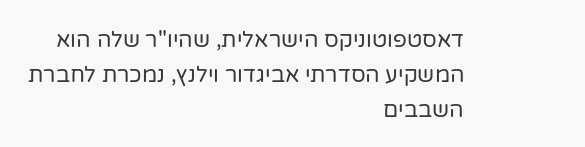דאסטפוטוניקס הישראלית, שהיו"ר שלה הוא המשקיע הסדרתי אביגדור וילנץ, נמכרת לחברת השבבים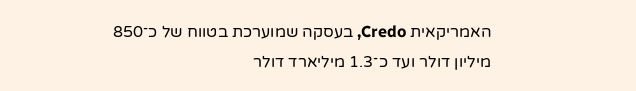האמריקאית Credo, בעסקה שמוערכת בטווח של כ־850 מיליון דולר ועד כ־1.3 מיליארד דולר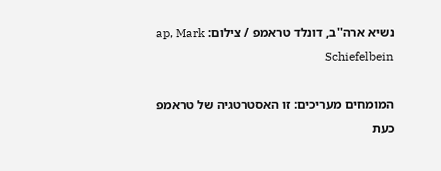נשיא ארה''ב, דונלד טראמפ / צילום: ap, Mark Schiefelbein

המומחים מעריכים: זו האסטרטגיה של טראמפ כעת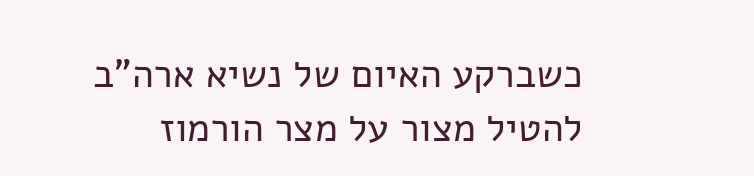כשברקע האיום של נשיא ארה"ב להטיל מצור על מצר הורמוז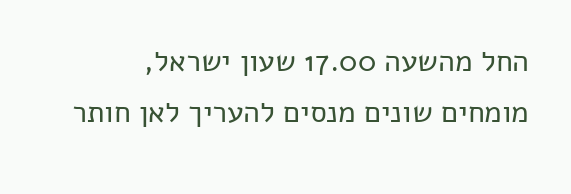החל מהשעה 17.00 שעון ישראל, מומחים שונים מנסים להעריך לאן חותר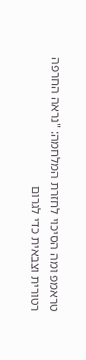טראמפ ומה הסיכוי לחזרת המלחמה: "נראה החרפה רטורית וצבאית כדי לגרום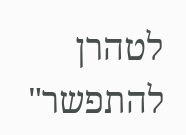לטהרן להתפשר"